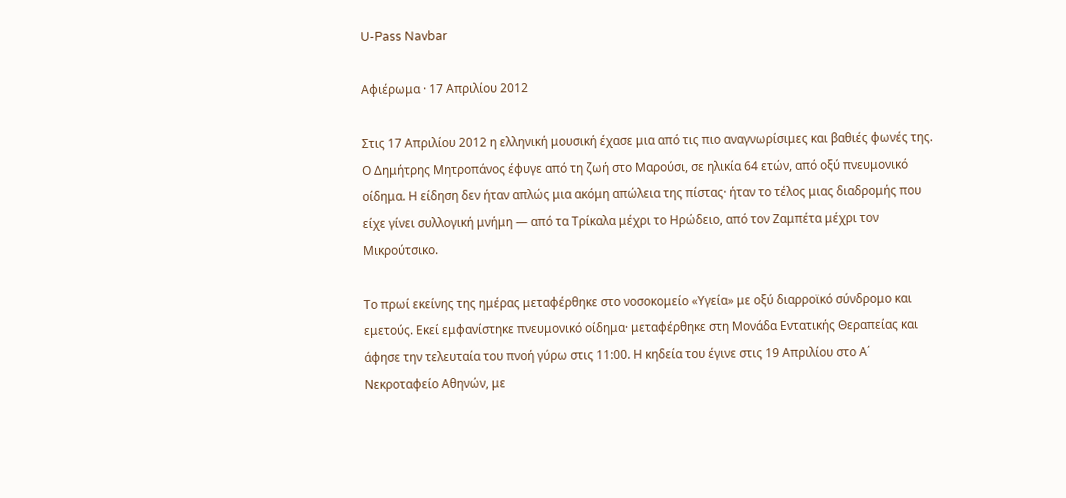U-Pass Navbar

Αφιέρωμα · 17 Απριλίου 2012

Στις 17 Απριλίου 2012 η ελληνική μουσική έχασε μια από τις πιο αναγνωρίσιμες και βαθιές φωνές της. Ο Δημήτρης Μητροπάνος έφυγε από τη ζωή στο Μαρούσι, σε ηλικία 64 ετών, από οξύ πνευμονικό οίδημα. Η είδηση δεν ήταν απλώς μια ακόμη απώλεια της πίστας· ήταν το τέλος μιας διαδρομής που είχε γίνει συλλογική μνήμη — από τα Τρίκαλα μέχρι το Ηρώδειο, από τον Ζαμπέτα μέχρι τον Μικρούτσικο.

Το πρωί εκείνης της ημέρας μεταφέρθηκε στο νοσοκομείο «Υγεία» με οξύ διαρροϊκό σύνδρομο και εμετούς. Εκεί εμφανίστηκε πνευμονικό οίδημα· μεταφέρθηκε στη Μονάδα Εντατικής Θεραπείας και άφησε την τελευταία του πνοή γύρω στις 11:00. Η κηδεία του έγινε στις 19 Απριλίου στο Α΄ Νεκροταφείο Αθηνών, με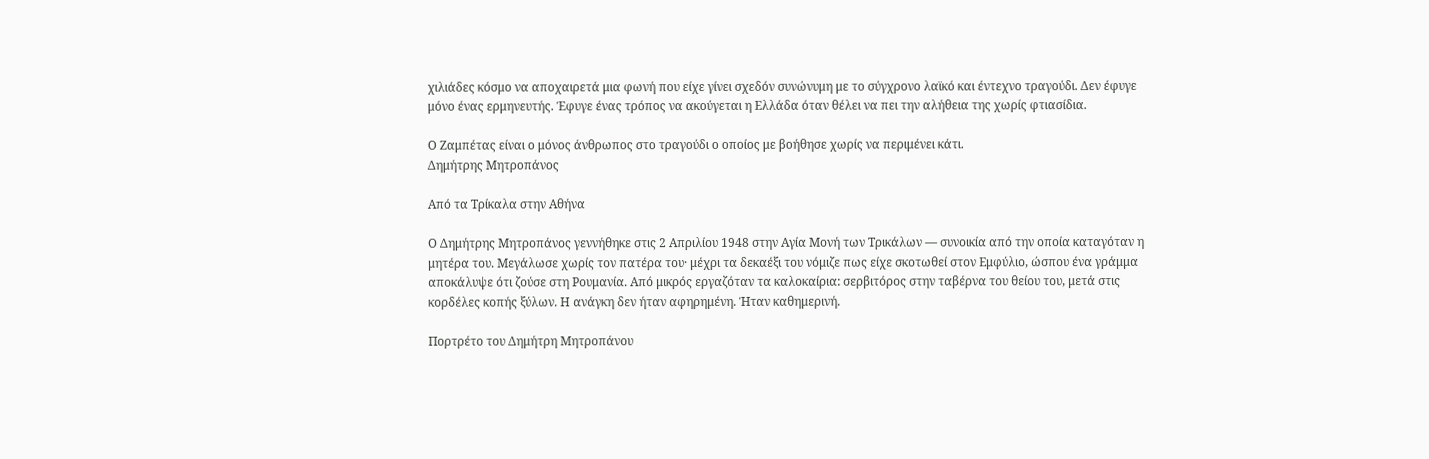χιλιάδες κόσμο να αποχαιρετά μια φωνή που είχε γίνει σχεδόν συνώνυμη με το σύγχρονο λαϊκό και έντεχνο τραγούδι. Δεν έφυγε μόνο ένας ερμηνευτής. Έφυγε ένας τρόπος να ακούγεται η Ελλάδα όταν θέλει να πει την αλήθεια της χωρίς φτιασίδια.

Ο Ζαμπέτας είναι ο μόνος άνθρωπος στο τραγούδι ο οποίος με βοήθησε χωρίς να περιμένει κάτι.
Δημήτρης Μητροπάνος

Από τα Τρίκαλα στην Αθήνα

Ο Δημήτρης Μητροπάνος γεννήθηκε στις 2 Απριλίου 1948 στην Αγία Μονή των Τρικάλων — συνοικία από την οποία καταγόταν η μητέρα του. Μεγάλωσε χωρίς τον πατέρα του· μέχρι τα δεκαέξι του νόμιζε πως είχε σκοτωθεί στον Εμφύλιο, ώσπου ένα γράμμα αποκάλυψε ότι ζούσε στη Ρουμανία. Από μικρός εργαζόταν τα καλοκαίρια: σερβιτόρος στην ταβέρνα του θείου του, μετά στις κορδέλες κοπής ξύλων. Η ανάγκη δεν ήταν αφηρημένη. Ήταν καθημερινή.

Πορτρέτο του Δημήτρη Μητροπάνου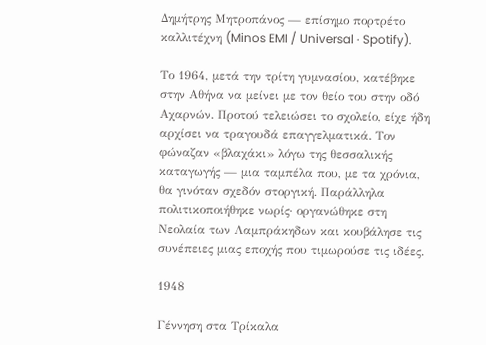Δημήτρης Μητροπάνος — επίσημο πορτρέτο καλλιτέχνη (Minos EMI / Universal · Spotify).

Το 1964, μετά την τρίτη γυμνασίου, κατέβηκε στην Αθήνα να μείνει με τον θείο του στην οδό Αχαρνών. Προτού τελειώσει το σχολείο, είχε ήδη αρχίσει να τραγουδά επαγγελματικά. Τον φώναζαν «βλαχάκι» λόγω της θεσσαλικής καταγωγής — μια ταμπέλα που, με τα χρόνια, θα γινόταν σχεδόν στοργική. Παράλληλα πολιτικοποιήθηκε νωρίς· οργανώθηκε στη Νεολαία των Λαμπράκηδων και κουβάλησε τις συνέπειες μιας εποχής που τιμωρούσε τις ιδέες.

1948

Γέννηση στα Τρίκαλα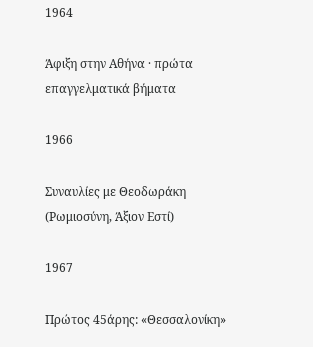1964

Άφιξη στην Αθήνα · πρώτα επαγγελματικά βήματα

1966

Συναυλίες με Θεοδωράκη (Ρωμιοσύνη, Άξιον Εστί)

1967

Πρώτος 45άρης: «Θεσσαλονίκη»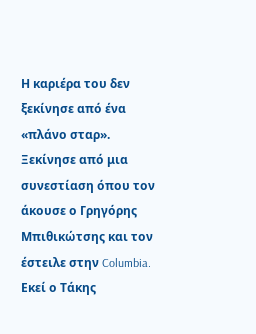Η καριέρα του δεν ξεκίνησε από ένα «πλάνο σταρ». Ξεκίνησε από μια συνεστίαση όπου τον άκουσε ο Γρηγόρης Μπιθικώτσης και τον έστειλε στην Columbia. Εκεί ο Τάκης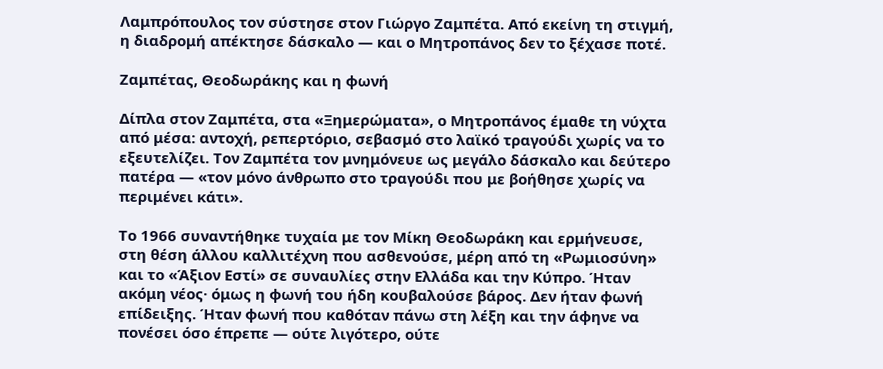Λαμπρόπουλος τον σύστησε στον Γιώργο Ζαμπέτα. Από εκείνη τη στιγμή, η διαδρομή απέκτησε δάσκαλο — και ο Μητροπάνος δεν το ξέχασε ποτέ.

Ζαμπέτας, Θεοδωράκης και η φωνή

Δίπλα στον Ζαμπέτα, στα «Ξημερώματα», ο Μητροπάνος έμαθε τη νύχτα από μέσα: αντοχή, ρεπερτόριο, σεβασμό στο λαϊκό τραγούδι χωρίς να το εξευτελίζει. Τον Ζαμπέτα τον μνημόνευε ως μεγάλο δάσκαλο και δεύτερο πατέρα — «τον μόνο άνθρωπο στο τραγούδι που με βοήθησε χωρίς να περιμένει κάτι».

Το 1966 συναντήθηκε τυχαία με τον Μίκη Θεοδωράκη και ερμήνευσε, στη θέση άλλου καλλιτέχνη που ασθενούσε, μέρη από τη «Ρωμιοσύνη» και το «Άξιον Εστί» σε συναυλίες στην Ελλάδα και την Κύπρο. Ήταν ακόμη νέος· όμως η φωνή του ήδη κουβαλούσε βάρος. Δεν ήταν φωνή επίδειξης. Ήταν φωνή που καθόταν πάνω στη λέξη και την άφηνε να πονέσει όσο έπρεπε — ούτε λιγότερο, ούτε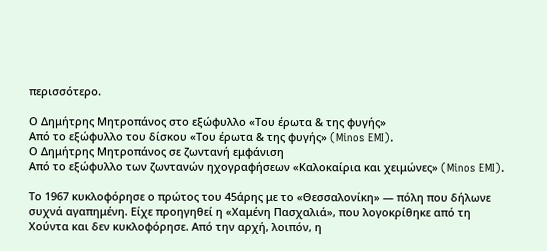περισσότερο.

Ο Δημήτρης Μητροπάνος στο εξώφυλλο «Του έρωτα & της φυγής»
Από το εξώφυλλο του δίσκου «Του έρωτα & της φυγής» (Minos EMI).
Ο Δημήτρης Μητροπάνος σε ζωντανή εμφάνιση
Από το εξώφυλλο των ζωντανών ηχογραφήσεων «Καλοκαίρια και χειμώνες» (Minos EMI).

Το 1967 κυκλοφόρησε ο πρώτος του 45άρης με το «Θεσσαλονίκη» — πόλη που δήλωνε συχνά αγαπημένη. Είχε προηγηθεί η «Χαμένη Πασχαλιά», που λογοκρίθηκε από τη Χούντα και δεν κυκλοφόρησε. Από την αρχή, λοιπόν, η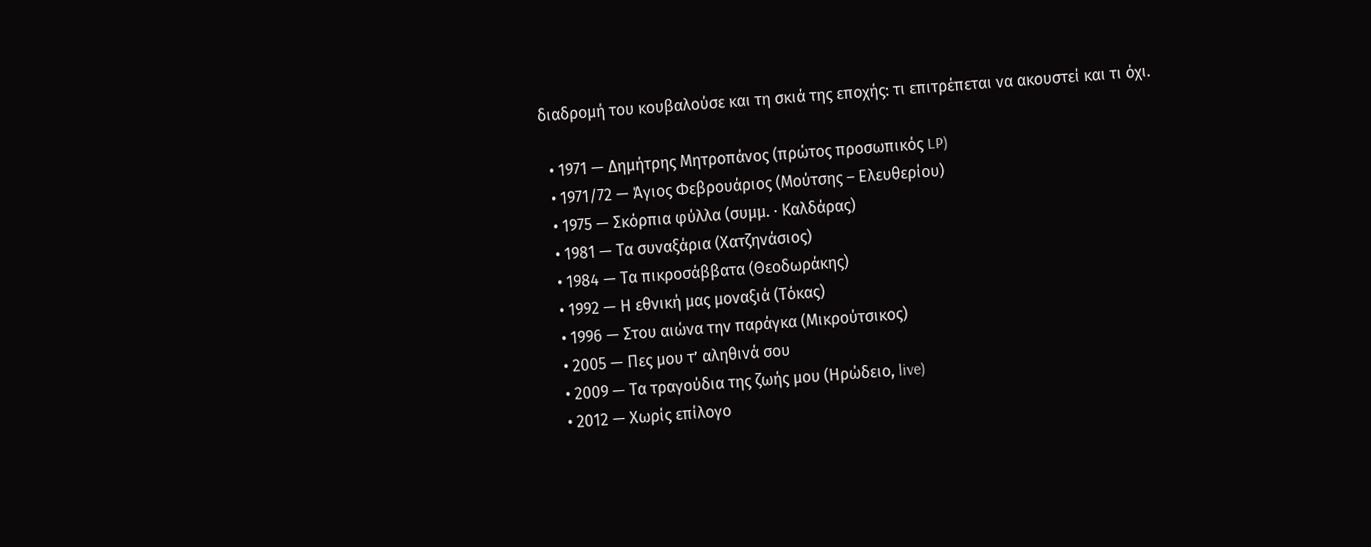διαδρομή του κουβαλούσε και τη σκιά της εποχής: τι επιτρέπεται να ακουστεί και τι όχι.

  • 1971 — Δημήτρης Μητροπάνος (πρώτος προσωπικός LP)
  • 1971/72 — Άγιος Φεβρουάριος (Μούτσης – Ελευθερίου)
  • 1975 — Σκόρπια φύλλα (συμμ. · Καλδάρας)
  • 1981 — Τα συναξάρια (Χατζηνάσιος)
  • 1984 — Τα πικροσάββατα (Θεοδωράκης)
  • 1992 — Η εθνική μας μοναξιά (Τόκας)
  • 1996 — Στου αιώνα την παράγκα (Μικρούτσικος)
  • 2005 — Πες μου τ’ αληθινά σου
  • 2009 — Τα τραγούδια της ζωής μου (Ηρώδειο, live)
  • 2012 — Χωρίς επίλογο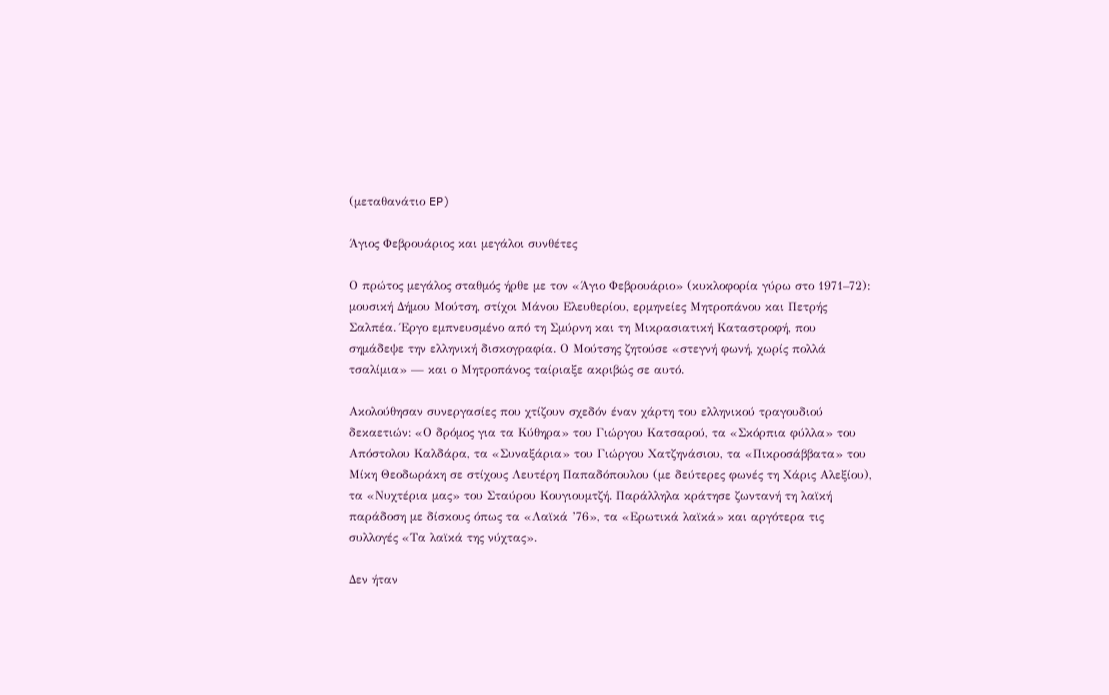(μεταθανάτιο EP)

Άγιος Φεβρουάριος και μεγάλοι συνθέτες

Ο πρώτος μεγάλος σταθμός ήρθε με τον «Άγιο Φεβρουάριο» (κυκλοφορία γύρω στο 1971–72): μουσική Δήμου Μούτση, στίχοι Μάνου Ελευθερίου, ερμηνείες Μητροπάνου και Πετρής Σαλπέα. Έργο εμπνευσμένο από τη Σμύρνη και τη Μικρασιατική Καταστροφή, που σημάδεψε την ελληνική δισκογραφία. Ο Μούτσης ζητούσε «στεγνή φωνή, χωρίς πολλά τσαλίμια» — και ο Μητροπάνος ταίριαξε ακριβώς σε αυτό.

Ακολούθησαν συνεργασίες που χτίζουν σχεδόν έναν χάρτη του ελληνικού τραγουδιού δεκαετιών: «Ο δρόμος για τα Κύθηρα» του Γιώργου Κατσαρού, τα «Σκόρπια φύλλα» του Απόστολου Καλδάρα, τα «Συναξάρια» του Γιώργου Χατζηνάσιου, τα «Πικροσάββατα» του Μίκη Θεοδωράκη σε στίχους Λευτέρη Παπαδόπουλου (με δεύτερες φωνές τη Χάρις Αλεξίου), τα «Νυχτέρια μας» του Σταύρου Κουγιουμτζή. Παράλληλα κράτησε ζωντανή τη λαϊκή παράδοση με δίσκους όπως τα «Λαϊκά ’76», τα «Ερωτικά λαϊκά» και αργότερα τις συλλογές «Τα λαϊκά της νύχτας».

Δεν ήταν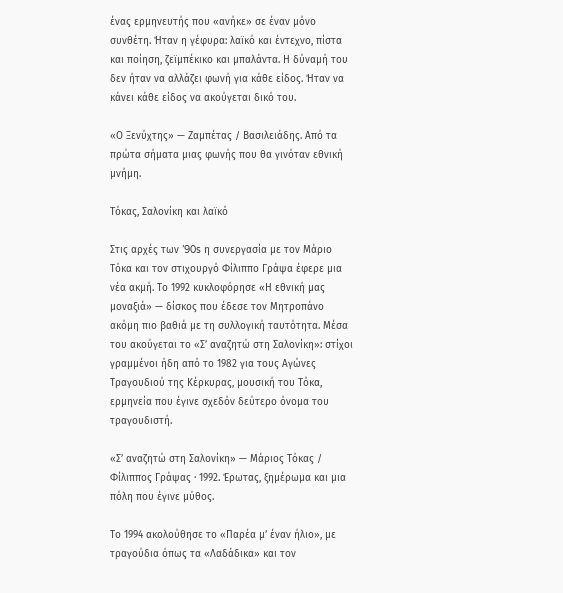ένας ερμηνευτής που «ανήκε» σε έναν μόνο συνθέτη. Ήταν η γέφυρα: λαϊκό και έντεχνο, πίστα και ποίηση, ζεϊμπέκικο και μπαλάντα. Η δύναμή του δεν ήταν να αλλάζει φωνή για κάθε είδος. Ήταν να κάνει κάθε είδος να ακούγεται δικό του.

«Ο Ξενύχτης» — Ζαμπέτας / Βασιλειάδης. Από τα πρώτα σήματα μιας φωνής που θα γινόταν εθνική μνήμη.

Τόκας, Σαλονίκη και λαϊκό

Στις αρχές των ’90s η συνεργασία με τον Μάριο Τόκα και τον στιχουργό Φίλιππο Γράψα έφερε μια νέα ακμή. Το 1992 κυκλοφόρησε «Η εθνική μας μοναξιά» — δίσκος που έδεσε τον Μητροπάνο ακόμη πιο βαθιά με τη συλλογική ταυτότητα. Μέσα του ακούγεται το «Σ’ αναζητώ στη Σαλονίκη»: στίχοι γραμμένοι ήδη από το 1982 για τους Αγώνες Τραγουδιού της Κέρκυρας, μουσική του Τόκα, ερμηνεία που έγινε σχεδόν δεύτερο όνομα του τραγουδιστή.

«Σ’ αναζητώ στη Σαλονίκη» — Μάριος Τόκας / Φίλιππος Γράψας · 1992. Έρωτας, ξημέρωμα και μια πόλη που έγινε μύθος.

Το 1994 ακολούθησε το «Παρέα μ’ έναν ήλιο», με τραγούδια όπως τα «Λαδάδικα» και τον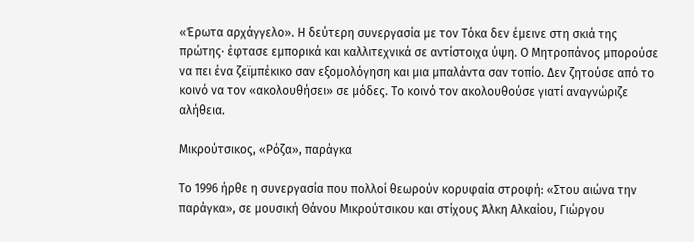«Έρωτα αρχάγγελο». Η δεύτερη συνεργασία με τον Τόκα δεν έμεινε στη σκιά της πρώτης· έφτασε εμπορικά και καλλιτεχνικά σε αντίστοιχα ύψη. Ο Μητροπάνος μπορούσε να πει ένα ζεϊμπέκικο σαν εξομολόγηση και μια μπαλάντα σαν τοπίο. Δεν ζητούσε από το κοινό να τον «ακολουθήσει» σε μόδες. Το κοινό τον ακολουθούσε γιατί αναγνώριζε αλήθεια.

Μικρούτσικος, «Ρόζα», παράγκα

Το 1996 ήρθε η συνεργασία που πολλοί θεωρούν κορυφαία στροφή: «Στου αιώνα την παράγκα», σε μουσική Θάνου Μικρούτσικου και στίχους Άλκη Αλκαίου, Γιώργου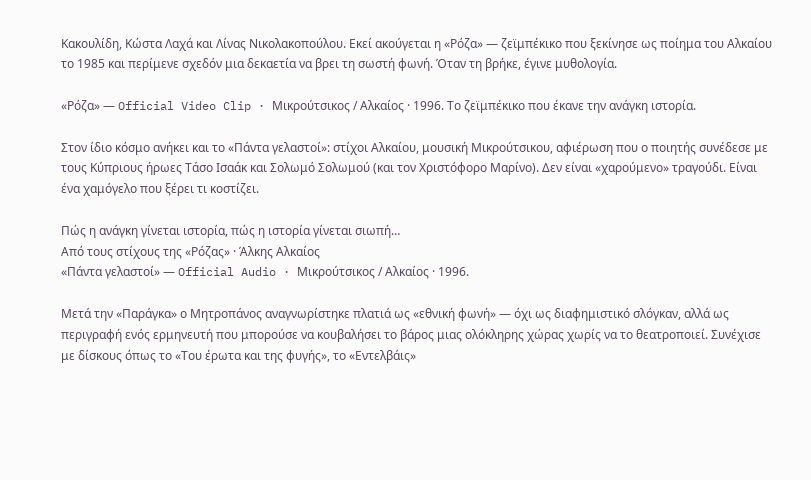Κακουλίδη, Κώστα Λαχά και Λίνας Νικολακοπούλου. Εκεί ακούγεται η «Ρόζα» — ζεϊμπέκικο που ξεκίνησε ως ποίημα του Αλκαίου το 1985 και περίμενε σχεδόν μια δεκαετία να βρει τη σωστή φωνή. Όταν τη βρήκε, έγινε μυθολογία.

«Ρόζα» — Official Video Clip · Μικρούτσικος / Αλκαίος · 1996. Το ζεϊμπέκικο που έκανε την ανάγκη ιστορία.

Στον ίδιο κόσμο ανήκει και το «Πάντα γελαστοί»: στίχοι Αλκαίου, μουσική Μικρούτσικου, αφιέρωση που ο ποιητής συνέδεσε με τους Κύπριους ήρωες Τάσο Ισαάκ και Σολωμό Σολωμού (και τον Χριστόφορο Μαρίνο). Δεν είναι «χαρούμενο» τραγούδι. Είναι ένα χαμόγελο που ξέρει τι κοστίζει.

Πώς η ανάγκη γίνεται ιστορία, πώς η ιστορία γίνεται σιωπή…
Από τους στίχους της «Ρόζας» · Άλκης Αλκαίος
«Πάντα γελαστοί» — Official Audio · Μικρούτσικος / Αλκαίος · 1996.

Μετά την «Παράγκα» ο Μητροπάνος αναγνωρίστηκε πλατιά ως «εθνική φωνή» — όχι ως διαφημιστικό σλόγκαν, αλλά ως περιγραφή ενός ερμηνευτή που μπορούσε να κουβαλήσει το βάρος μιας ολόκληρης χώρας χωρίς να το θεατροποιεί. Συνέχισε με δίσκους όπως το «Του έρωτα και της φυγής», το «Εντελβάις»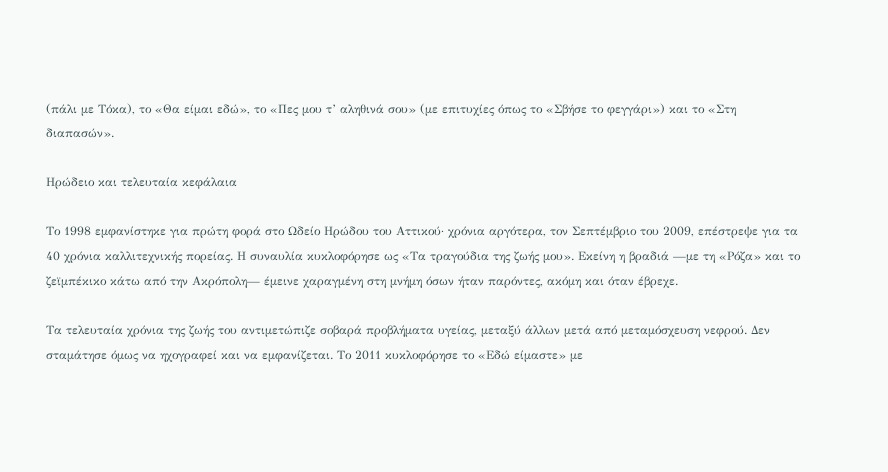(πάλι με Τόκα), το «Θα είμαι εδώ», το «Πες μου τ’ αληθινά σου» (με επιτυχίες όπως το «Σβήσε το φεγγάρι») και το «Στη διαπασών».

Ηρώδειο και τελευταία κεφάλαια

Το 1998 εμφανίστηκε για πρώτη φορά στο Ωδείο Ηρώδου του Αττικού· χρόνια αργότερα, τον Σεπτέμβριο του 2009, επέστρεψε για τα 40 χρόνια καλλιτεχνικής πορείας. Η συναυλία κυκλοφόρησε ως «Τα τραγούδια της ζωής μου». Εκείνη η βραδιά —με τη «Ρόζα» και το ζεϊμπέκικο κάτω από την Ακρόπολη— έμεινε χαραγμένη στη μνήμη όσων ήταν παρόντες, ακόμη και όταν έβρεχε.

Τα τελευταία χρόνια της ζωής του αντιμετώπιζε σοβαρά προβλήματα υγείας, μεταξύ άλλων μετά από μεταμόσχευση νεφρού. Δεν σταμάτησε όμως να ηχογραφεί και να εμφανίζεται. Το 2011 κυκλοφόρησε το «Εδώ είμαστε» με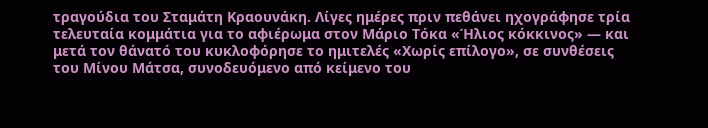τραγούδια του Σταμάτη Κραουνάκη. Λίγες ημέρες πριν πεθάνει ηχογράφησε τρία τελευταία κομμάτια για το αφιέρωμα στον Μάριο Τόκα «Ήλιος κόκκινος» — και μετά τον θάνατό του κυκλοφόρησε το ημιτελές «Χωρίς επίλογο», σε συνθέσεις του Μίνου Μάτσα, συνοδευόμενο από κείμενο του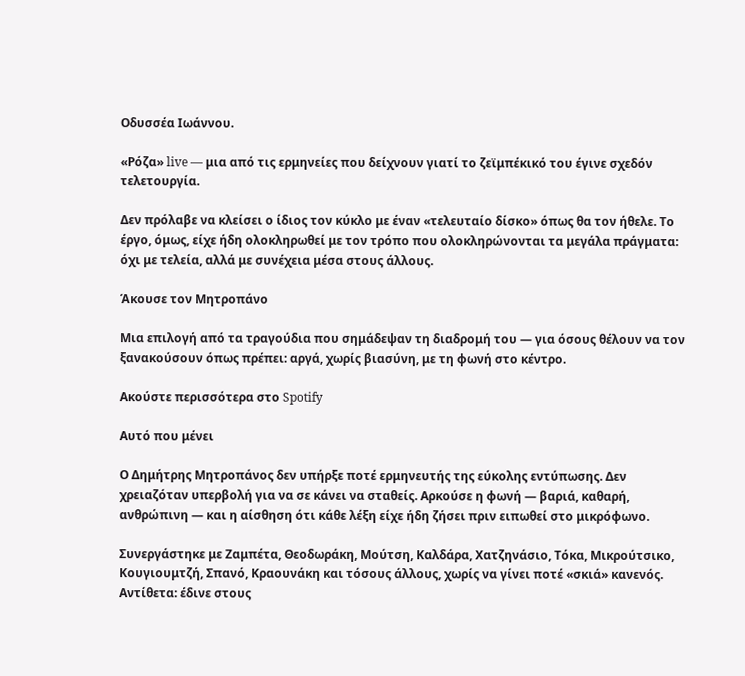Οδυσσέα Ιωάννου.

«Ρόζα» live — μια από τις ερμηνείες που δείχνουν γιατί το ζεϊμπέκικό του έγινε σχεδόν τελετουργία.

Δεν πρόλαβε να κλείσει ο ίδιος τον κύκλο με έναν «τελευταίο δίσκο» όπως θα τον ήθελε. Το έργο, όμως, είχε ήδη ολοκληρωθεί με τον τρόπο που ολοκληρώνονται τα μεγάλα πράγματα: όχι με τελεία, αλλά με συνέχεια μέσα στους άλλους.

Άκουσε τον Μητροπάνο

Μια επιλογή από τα τραγούδια που σημάδεψαν τη διαδρομή του — για όσους θέλουν να τον ξανακούσουν όπως πρέπει: αργά, χωρίς βιασύνη, με τη φωνή στο κέντρο.

Ακούστε περισσότερα στο Spotify

Αυτό που μένει

Ο Δημήτρης Μητροπάνος δεν υπήρξε ποτέ ερμηνευτής της εύκολης εντύπωσης. Δεν χρειαζόταν υπερβολή για να σε κάνει να σταθείς. Αρκούσε η φωνή — βαριά, καθαρή, ανθρώπινη — και η αίσθηση ότι κάθε λέξη είχε ήδη ζήσει πριν ειπωθεί στο μικρόφωνο.

Συνεργάστηκε με Ζαμπέτα, Θεοδωράκη, Μούτση, Καλδάρα, Χατζηνάσιο, Τόκα, Μικρούτσικο, Κουγιουμτζή, Σπανό, Κραουνάκη και τόσους άλλους, χωρίς να γίνει ποτέ «σκιά» κανενός. Αντίθετα: έδινε στους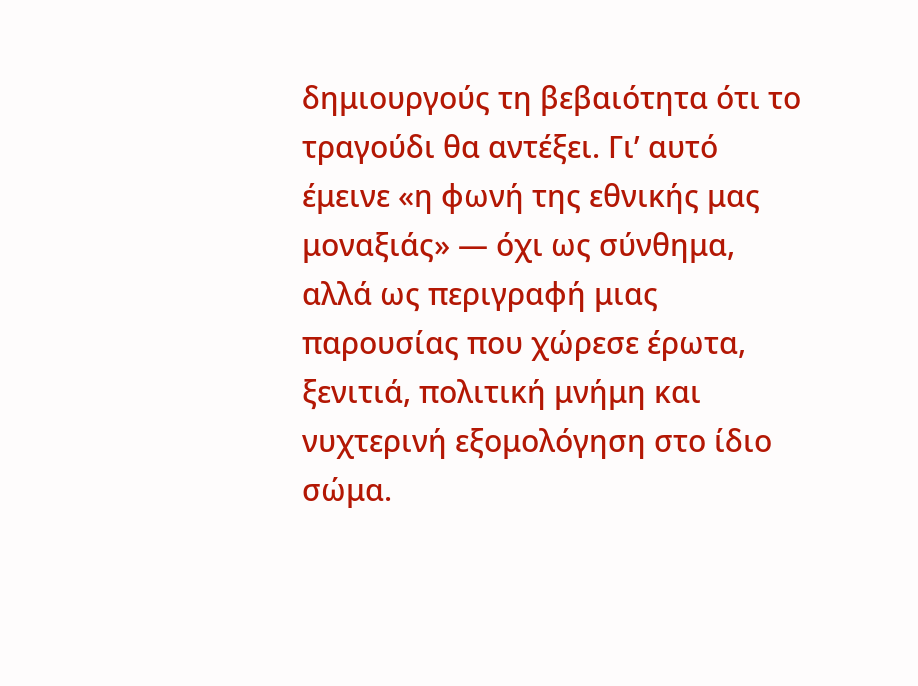δημιουργούς τη βεβαιότητα ότι το τραγούδι θα αντέξει. Γι’ αυτό έμεινε «η φωνή της εθνικής μας μοναξιάς» — όχι ως σύνθημα, αλλά ως περιγραφή μιας παρουσίας που χώρεσε έρωτα, ξενιτιά, πολιτική μνήμη και νυχτερινή εξομολόγηση στο ίδιο σώμα.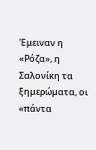Έμειναν η «Ρόζα», η Σαλονίκη τα ξημερώματα, οι «πάντα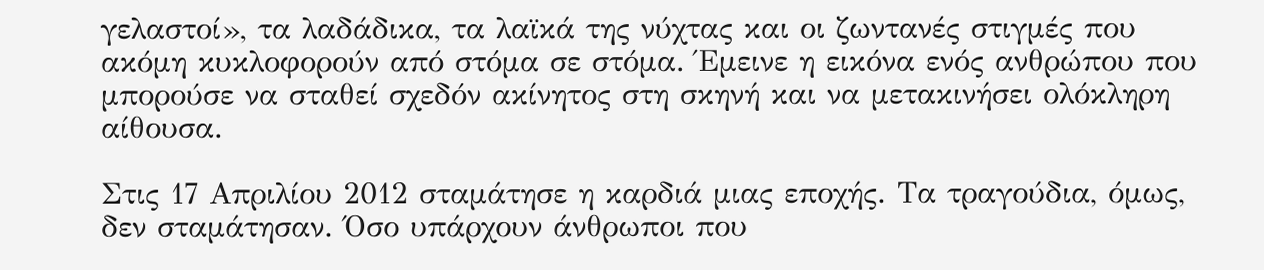γελαστοί», τα λαδάδικα, τα λαϊκά της νύχτας και οι ζωντανές στιγμές που ακόμη κυκλοφορούν από στόμα σε στόμα. Έμεινε η εικόνα ενός ανθρώπου που μπορούσε να σταθεί σχεδόν ακίνητος στη σκηνή και να μετακινήσει ολόκληρη αίθουσα.

Στις 17 Απριλίου 2012 σταμάτησε η καρδιά μιας εποχής. Τα τραγούδια, όμως, δεν σταμάτησαν. Όσο υπάρχουν άνθρωποι που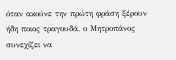όταν ακούνε την πρώτη φράση ξέρουν ήδη ποιος τραγουδά, ο Μητροπάνος συνεχίζει να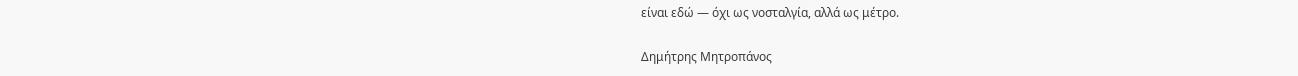είναι εδώ — όχι ως νοσταλγία, αλλά ως μέτρο.

Δημήτρης Μητροπάνος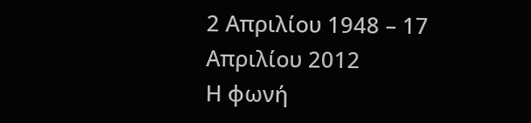2 Απριλίου 1948 – 17 Απριλίου 2012
Η φωνή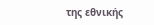της εθνικής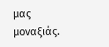μας μοναξιάς.